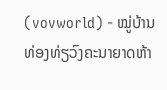(vovworld) - ໝູ່ບ້ານທ່ອງທ່ຽວົງຄະນາຍາດຫ້າ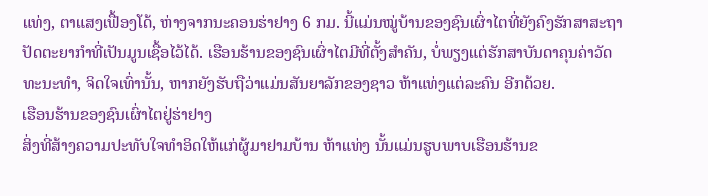ແທ່ງ, ຕາແສງເຟື້ອງໂດ້, ຫ່າງຈາກນະຄອນຮ່າຢາງ 6 ກມ. ນີ້ແມ່ນໝູ່ບ້ານຂອງຊົນເຜົ່າໄຕທີ່ຍັງຄົງຮັກສາສະຖາປັດຕະຍາກຳທີ່ເປັນມູນເຊື້ອໄວ້ໄດ້. ເຮືອນຮ້ານຂອງຊົນເຜົ່າໄຕມີທີ່ຕັ້ງສຳຄັນ, ບໍ່ພຽງແຕ່ຮັກສາບັນດາຄຸນຄ່າວັດທະນະທຳ, ຈິດໃຈເທົ່ານັ້ນ, ຫາກຍັງຮັບຖືວ່າແມ່ນສັນຍາລັກຂອງຊາວ ຫ້າແທ່ງແຕ່ລະຄົນ ອີກດ້ວຍ.
ເຮືອນຮ້ານຂອງຊົນເຜົ່າໄຕຢູ່ຮ່າຢາງ
ສິ່ງທີ່ສ້າງຄວາມປະທັບໃຈທຳອິດໃຫ້ແກ່ຜູ້ມາຢາມບ້ານ ຫ້າແທ່ງ ນັ້ນແມ່ນຮູບພາບເຮືອນຮ້ານຂ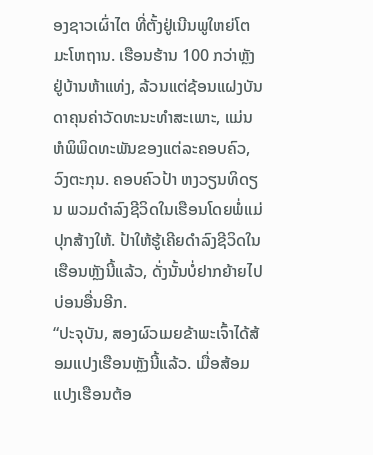ອງຊາວເຜົ່າໄຕ ທີ່ຕັ້ງຢູ່ເນີນພູໃຫຍ່ໂຕມະໂຫຖານ. ເຮືອນຮ້ານ 100 ກວ່າຫຼັງຢູ່ບ້ານຫ້າແທ່ງ, ລ້ວນແຕ່ຊ້ອນແຝງບັນດາຄຸນຄ່າວັດທະນະທຳສະເພາະ, ແມ່ນຫໍພິພິດທະພັນຂອງແຕ່ລະຄອບຄົວ, ວົງຕະກຸນ. ຄອບຄົວປ້າ ຫງວຽນທິດຽນ ພວມດຳລົງຊີວິດໃນເຮືອນໂດຍພໍ່ແມ່ປຸກສ້າງໃຫ້. ປ້າໃຫ້ຮູ້ເຄີຍດຳລົງຊີວິດໃນເຮືອນຫຼັງນີ້ແລ້ວ, ດັ່ງນັ້ນບໍ່ຢາກຍ້າຍໄປບ່ອນອື່ນອີກ.
“ປະຈຸບັນ, ສອງຜົວເມຍຂ້າພະເຈົ້າໄດ້ສ້ອມແປງເຮືອນຫຼັງນີ້ແລ້ວ. ເມື່ອສ້ອມແປງເຮືອນຕ້ອ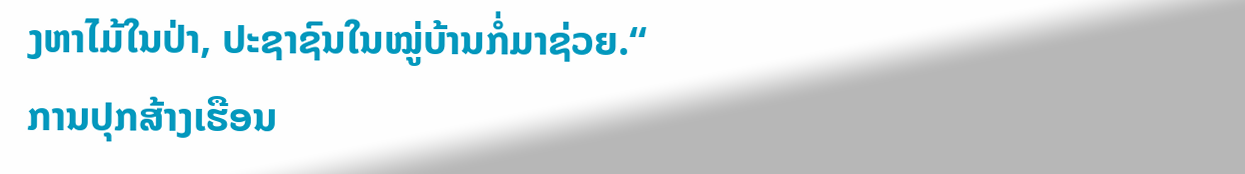ງຫາໄມ້ໃນປ່າ, ປະຊາຊົນໃນໝູ່ບ້ານກໍ່ມາຊ່ວຍ.“
ການປຸກສ້າງເຮືອນ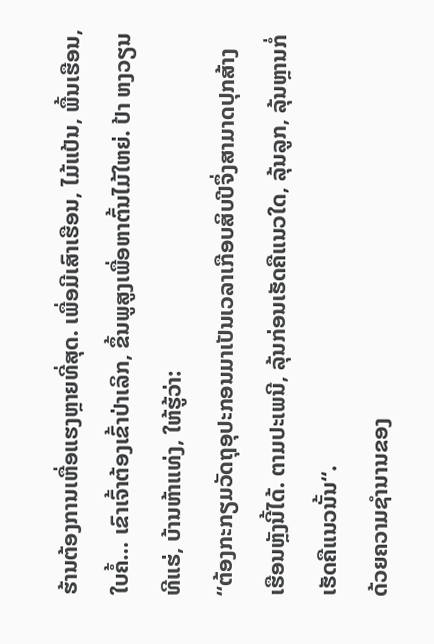ຮ້ານຕ້ອງການເຫື່ອແຮງຫຼາຍທີ່ສຸດ. ເພື່ອມີເສົາເຮືອນ, ໄມ້ແປ້ນ, ພື້ນເຮືອນ, ໃບຄໍ້… ເຂົາເຈົ້າຕ້ອງເຂົ້າປ່າເລິກ, ຂຶ້ນພູສູງເພື່ອຫາຕົ້ນໄມ້ໃຫຍ່. ປ້າ ຫງວຽນທີແຮ່, ບ້ານຫ້າແທ່ງ, ໃຫ້ຮູ້ວ່າ:
“ຕ້ອງກະກຽມວັດຖຸອຸປະກອນມາເປັນເວລາເກືອບສິບປີຈຶ່ງສາມາດປຸກສ້າງເຮືອນຫຼັງນີ້ໄດ້. ຕາມປະເພນີ, ລຸ້ນກ່ອນເຮັດຄືແນວໃດ, ລຸ້ນລູກ, ລຸ້ນຫຼານກໍ່ເຮັດຄືແນວນັ້ນ“.
ດ້ວຍຄວາມຊຳນານຂອງ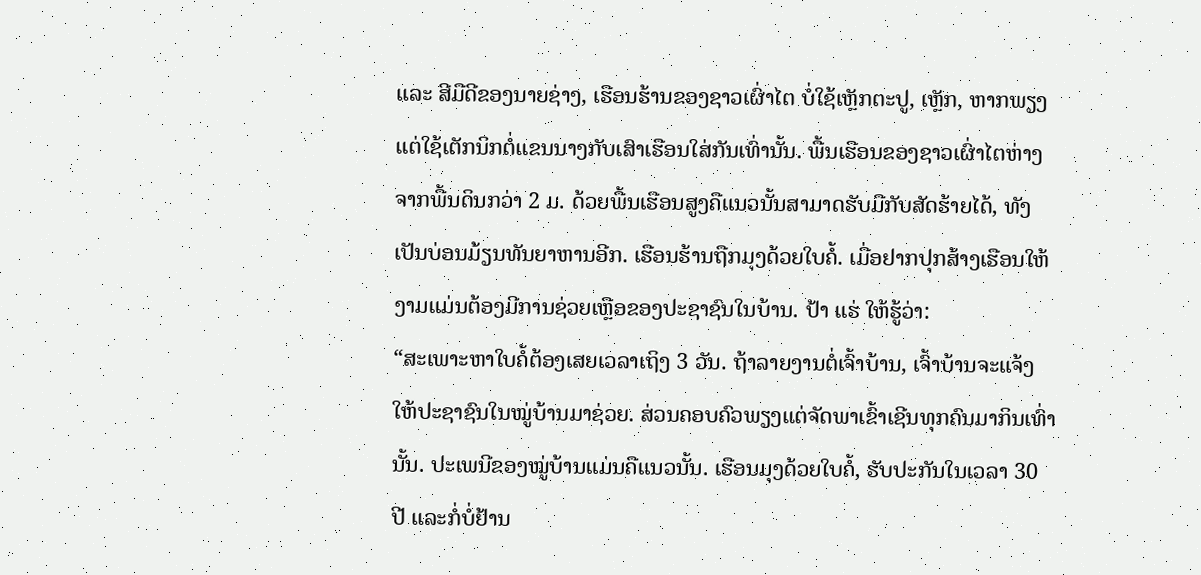ແລະ ສີມືດີຂອງນາຍຊ່າງ, ເຮືອນຮ້ານຂອງຊາວເຜົ່າໄຕ ບໍ່ໃຊ້ເຫຼັກຕະປູ, ເຫຼັກ, ຫາກພຽງແຕ່ໃຊ້ເຕັກນິກຕໍ່ແຂນນາງກັບເສົາເຮືອນໃສ່ກັນເທົ່ານັ້ນ. ພື້ນເຮືອນຂອງຊາວເຜົ່າໄຕຫ່າງຈາກພື້ນດິນກວ່າ 2 ມ. ດ້ວຍພື້ນເຮືອນສູງຄືແນວນັ້ນສາມາດຮັບມືກັບສັດຮ້າຍໄດ້, ທັງເປັນບ່ອນມ້ຽນທັນຍາຫານອີກ. ເຮືອນຮ້ານຖືກມຸງດ້ວຍໃບຄໍ້. ເມື່ອຢາກປຸກສ້າງເຮືອນໃຫ້ງາມແມ່ນຕ້ອງມີການຊ່ວຍເຫຼືອຂອງປະຊາຊົນໃນບ້ານ. ປ້າ ແຮ່ ໃຫ້ຮູ້ວ່າ:
“ສະເພາະຫາໃບຄໍ້ຕ້ອງເສຍເວລາເຖິງ 3 ວັນ. ຖ້າລາຍງານຕໍ່ເຈົ້າບ້ານ, ເຈົ້າບ້ານຈະແຈ້ງໃຫ້ປະຊາຊົນໃນໝູ່ບ້ານມາຊ່ວຍ. ສ່ວນຄອບຄົວພຽງແຕ່ຈັດພາເຂົ້າເຊີນທຸກຄົນມາກິນເທົ່ານັ້ນ. ປະເພນີຂອງໝູ່ບ້ານແມ່ນຄືແນວນັ້ນ. ເຮືອນມຸງດ້ວຍໃບຄໍ້, ຮັບປະກັນໃນເວລາ 30 ປີ ແລະກໍ່ບໍ່ຢ້ານ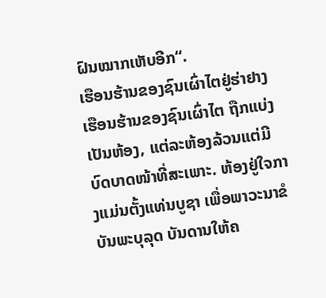ຝົນໝາກເຫັບອີກ“.
ເຮືອນຮ້ານຂອງຊົນເຜົ່າໄຕຢູ່ຮ່າຢາງ
ເຮືອນຮ້ານຂອງຊົນເຜົ່າໄຕ ຖືກແບ່ງເປັນຫ້ອງ, ແຕ່ລະຫ້ອງລ້ວນແຕ່ມີບົດບາດໜ້າທີ່ສະເພາະ. ຫ້ອງຢູ່ໃຈກາງແມ່ນຕັ້ງແທ່ນບູຊາ ເພື່ອພາວະນາຂໍບັນພະບຸລຸດ ບັນດານໃຫ້ຄ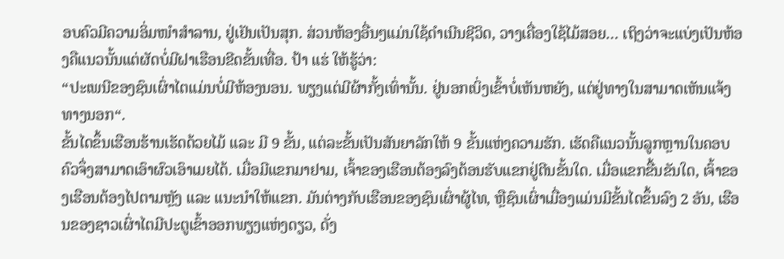ອບຄົວມີຄວາມອິ່ມໜຳສຳລານ, ຢູ່ເຢັນເປັນສຸກ. ສ່ວນຫ້ອງອື່ນໆແມ່ນໃຊ້ດຳເນີນຊີວິດ, ວາງເຄື່ອງໃຊ້ໄມ້ສອຍ… ເຖິງວ່າຈະແບ່ງເປັນຫ້ອງຄືແນວນັ້ນແຕ່ຜັດບໍ່ມີຝາເຮືອນຂີດຂັ້ນເທື່ອ. ປ້າ ແຮ່ ໃຫ້ຮູ້ວ່າ:
“ປະເພນີຂອງຊົນເຜົ່າໄຕແມ່ນບໍ່ມີຫ້ອງນອນ. ພຽງແຕ່ມີຜ້າກັ້ງເທົ່ານັ້ນ. ຢູ່ນອກເບິ່ງເຂົ້າບໍ່ເຫັນຫຍັງ, ແຕ່ຢູ່ທາງໃນສາມາດເຫັນແຈ້ງທາງນອກ“.
ຂັ້ນໄດຂຶ້ນເຮືອນຮ້ານເຮັດດ້ວຍໄມ້ ແລະ ມີ 9 ຂັ້ນ, ແຕ່ລະຂັ້ນເປັນສັນຍາລັກໃຫ້ 9 ຂັ້ນແຫ່ງຄວາມຮັກ. ເຮັດຄືແນວນັ້ນລູກຫຼານໃນຄອບຄົວຈຶ່ງສາມາດເອົາຜົວເອົາເມຍໄດ້. ເມື່ອມີແຂກມາຢາມ, ເຈົ້າຂອງເຮືອນຕ້ອງລົງຕ້ອນຮັບແຂກຢູ່ຕີນຂັ້ນໃດ. ເມື່ອແຂກຂື້ນຂັນໃດ, ເຈົ້າຂອງເຮືອນຕ້ອງໄປຕາມຫຼັງ ແລະ ແນະນຳໃຫ້ແຂກ. ມັນຕ່າງກັບເຮືອນຂອງຊົນເຜົ່າຜູ້ໄທ, ຫຼືຊົນເຜົ່າເມື່ອງແມ່ນມີຂັ້ນໄດຂຶ້ນລົງ 2 ອັນ, ເຮືອນຂອງຊາວເຜົ່າໄຕມີປະຕູເຂົ້າອອກພຽງແຫ່ງດຽວ, ດັ່ງ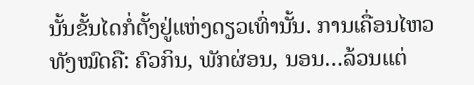ນັ້ນຂັ້ນໄດກໍ່ຕັ້ງຢູ່ແຫ່ງດຽວເທົ່ານັ້ນ. ການເຄື່ອນໄຫວທັງໝົດຄື: ຄົວກິນ, ພັກຜ່ອນ, ນອນ…ລ້ວນແຕ່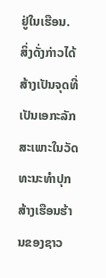ຢູ່ໃນເຮືອນ. ສິ່ງດັ່ງກ່າວໄດ້ສ້າງເປັນຈຸດທີ່ເປັນເອກະລັກສະເພາະໃນວັດທະນະທຳປຸກສ້າງເຮືອນຮ້ານຂອງຊາວ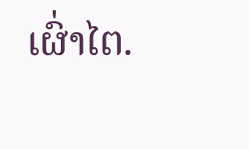ເຜົ່າໄຕ.